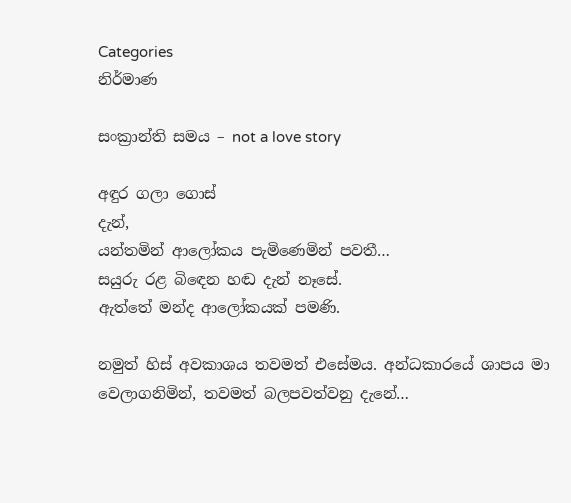Categories
නිර්මාණ

සංක්‍රාන්ති සමය – not a love story

අඳුර ගලා ගොස්
දැන්,
යන්තමින් ආලෝකය පැමිණෙමින් පවතී…
සයුරු රළ බිඳෙන හඬ දැන් නෑසේ.
ඇත්තේ මන්ද ආලෝකයක් පමණි.

නමුත් හිස් අවකාශය තවමත් එසේමය. අන්ධකාරයේ ශාපය මා වෙලාගනිමින්, තවමත් බලපවත්වනු දැනේ…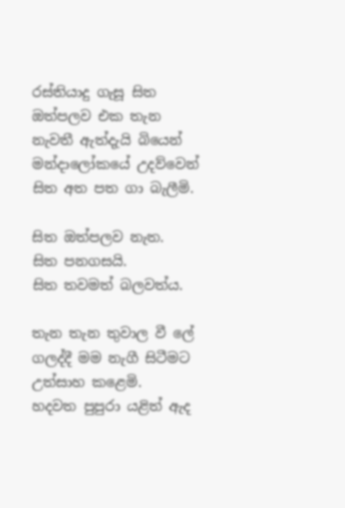රස්තියාදු ගැසූ සිත ඔත්පලව එක තැන නැවතී ඇත්දැයි බියෙන් මන්දාලෝකයේ උදව්වෙන් සිත අත පත ගා බැලීමි.

සිත ඔත්පලව නැත.
සිත පනගසයි.
සිත තවමත් බලවත්ය.

තැන තැන තුවාල වී ලේ ගලද්දී මම නැගී සිටීමට උත්සාහ කළෙමි.
හදවත පුපුරා යළිත් ඇද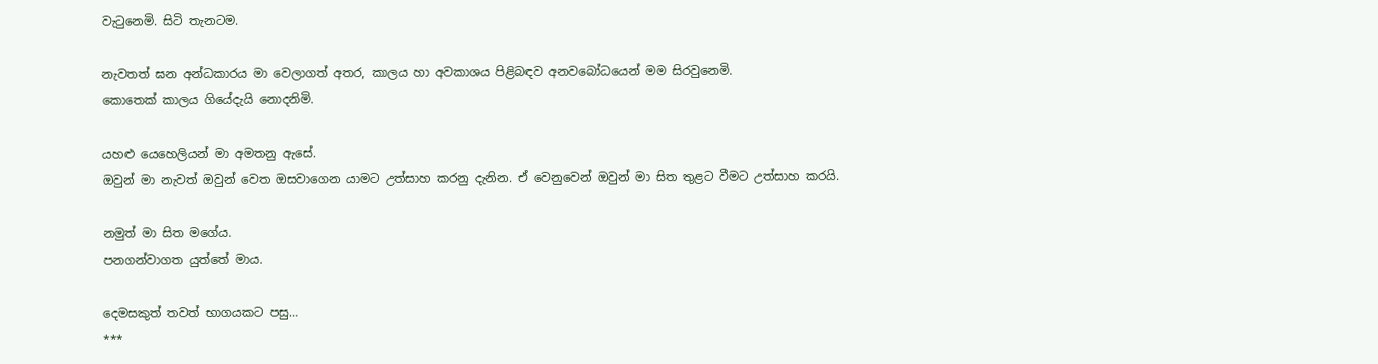වැටුනෙමි. සිටි තැනටම.

නැවතත් ඝන අන්ධකාරය මා වෙලාගත් අතර, කාලය හා අවකාශය පිළිබඳව අනවබෝධයෙන් මම සිරවුනෙමි.
කොතෙක් කාලය ගියේදැයි නොදනිමි.

යහළු යෙහෙලියන් මා අමතනු ඇසේ.
ඔවුන් මා නැවත් ඔවුන් වෙත ඔසවාගෙන යාමට උත්සාහ කරනු දැනින. ඒ වෙනුවෙන් ඔවුන් මා සිත තුළට වීමට උත්සාහ කරයි.

නමුත් මා සිත මගේය.
පනගන්වාගත යුත්තේ මාය.

දෙමසකුත් තවත් භාගයකට පසු…
***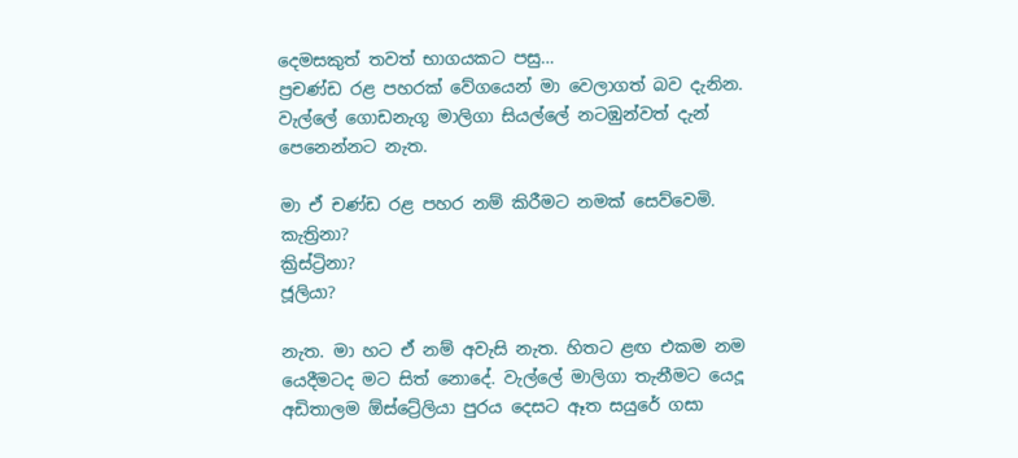දෙමසකුත් තවත් භාගයකට පසු…
ප්‍රචණ්ඩ රළ පහරක් වේගයෙන් මා වෙලාගත් බව දැනින.
වැල්ලේ ගොඩනැගූ මාලිගා සියල්ලේ නටඹුන්වත් දැන් පෙනෙන්නට නැත.

මා ඒ චණ්ඩ රළ පහර නම් කිරීමට නමක් සෙව්වෙමි.
කැත්‍රිනා?
ක්‍රිස්ට්‍රිනා?
ජූලියා?

නැත. මා හට ඒ නම් අවැසි නැත. හිතට ළඟ එකම නම යෙදීමටද මට සිත් නොදේ. වැල්ලේ මාලිගා තැනීමට යෙදූ අඩිතාලම ඕස්ට්‍රේලියා පුරය දෙසට ඈත සයුරේ ගසා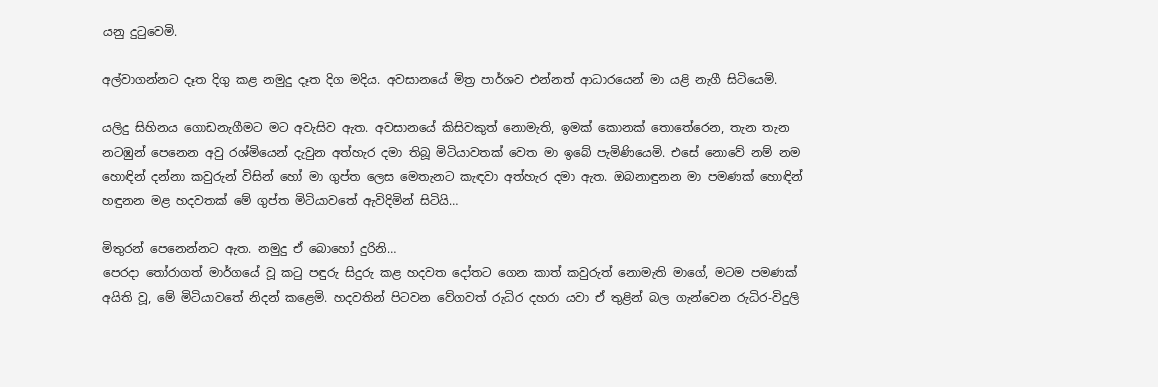යනු දුටුවෙමි.

අල්වාගන්නට දෑත දිගු කළ නමුදු දෑත දිග මදිය. අවසානයේ මිත්‍ර පාර්ශව එන්නත් ආධාරයෙන් මා යළි නැගී සිටියෙමි.

යලිදු සිහිනය ගොඩනැගීමට මට අවැසිව ඇත. අවසානයේ කිසිවකුත් නොමැති, ඉමක් කොනක් තොතේරෙන, තැන තැන නටඹුන් පෙනෙන අවු රශ්මියෙන් දැවුන අත්හැර දමා තිබූ මිටියාවතක් වෙත මා ඉබේ පැමිණියෙමි. එසේ නොවේ නම් නම හොඳින් දන්නා කවුරුන් විසින් හෝ මා ගුප්ත ලෙස මෙතැනට කැඳවා අත්හැර දමා ඇත. ඔබනාඳුනන මා පමණක් හොඳින් හඳුනන මළ හදවතක් මේ ගුප්ත මිටියාවතේ ඇවිදිමින් සිටියි…

මිතුරන් පෙනෙන්නට ඇත. නමුදු ඒ බොහෝ දුරිනි…
පෙරදා තෝරාගත් මාර්ගයේ වූ කටු පඳුරු සිදුරු කළ හදවත දෝතට ගෙන කාත් කවුරුත් නොමැති මාගේ, මටම පමණක් අයිති වූ, මේ මිටියාවතේ නිදන් කළෙමි. හදවතින් පිටවන වේගවත් රුධිර දහරා යවා ඒ තුළින් බල ගැන්වෙන රුධිර-විදුලි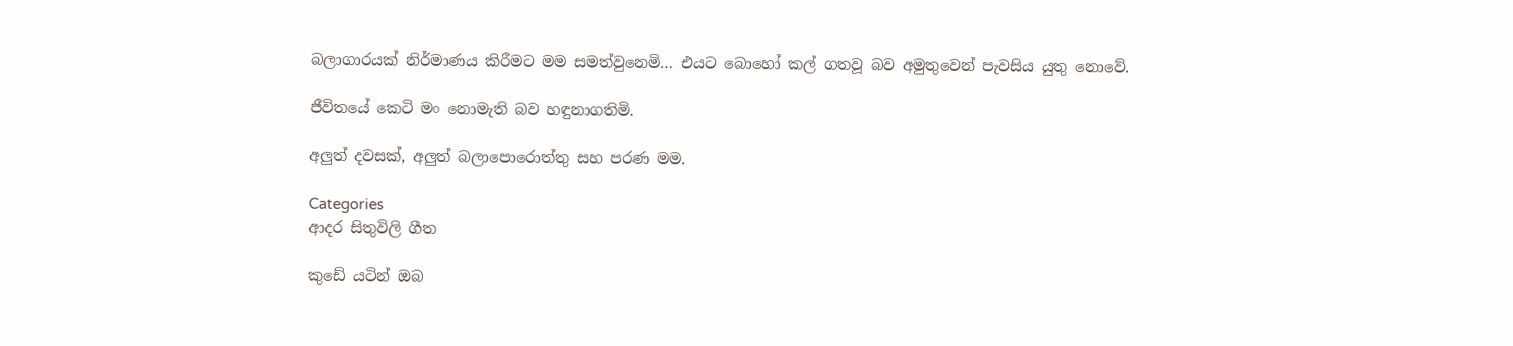බලාගාරයක් නිර්මාණය කිරීමට මම සමත්වුනෙමි… එයට බොහෝ කල් ගතවූ බව අමුතුවෙන් පැවසිය යුතු නොවේ.

ජීවිතයේ කෙටි මං නොමැති බව හඳුනාගතිමි.

අලුත් දවසක්, අලුත් බලාපොරොත්තු සහ පරණ මම.

Categories
ආදර සිතුවිලි ගීත

කුඩේ යටින් ඔබ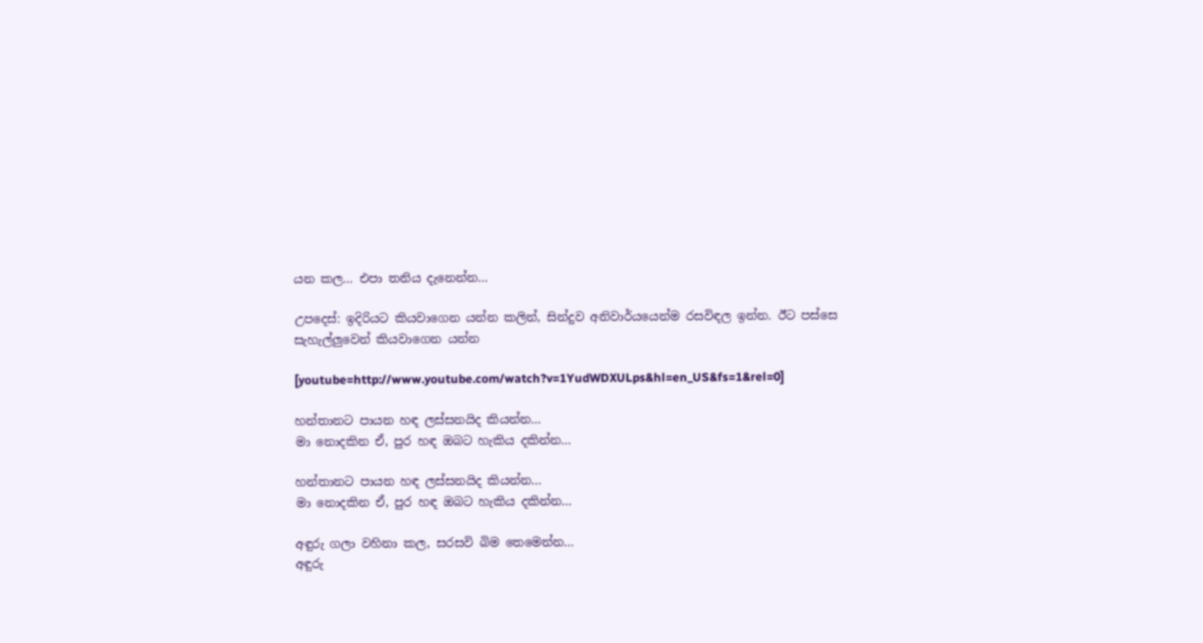යන කල… එපා තනිය දැනෙන්න…

උපදෙස්: ඉදිරියට කියවාගෙන යන්න කලින්, සින්දුව අනිවාර්යයෙන්ම රසවිඳල ඉන්න. ඊට පස්සෙ සැහැල්ලුවෙන් කියවාගෙන යන්න

[youtube=http://www.youtube.com/watch?v=1YudWDXULps&hl=en_US&fs=1&rel=0]

හන්තානට පායන හඳ ලස්සනයිද කියන්න…
මා නොදකින ඒ, පුර හඳ ඔබට හැකිය දකින්න…

හන්තානට පායන හඳ ලස්සනයිද කියන්න…
මා නොදකින ඒ, පුර හඳ ඔබට හැකිය දකින්න…

අඳුරු ගලා වහිනා කල, සරසවි බිම තෙමෙන්න…
අඳුරු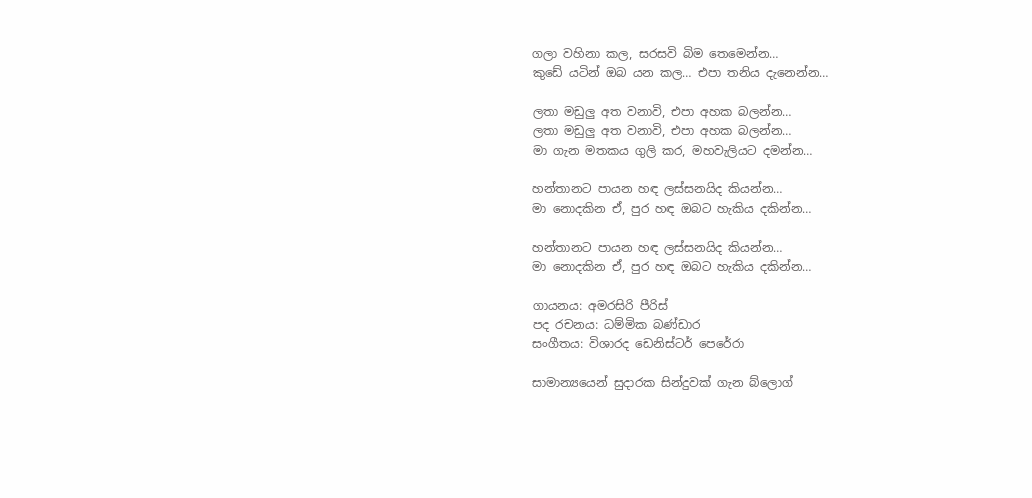ගලා වහිනා කල, සරසවි බිම තෙමෙන්න…
කුඩේ යටින් ඔබ යන කල… එපා තනිය දැනෙන්න…

ලතා මඩුලු අත වනාවි, එපා අහක බලන්න…
ලතා මඩුලු අත වනාවි, එපා අහක බලන්න…
මා ගැන මතකය ගුලි කර, මහවැලියට දමන්න…

හන්තානට පායන හඳ ලස්සනයිද කියන්න…
මා නොදකින ඒ, පුර හඳ ඔබට හැකිය දකින්න…

හන්තානට පායන හඳ ලස්සනයිද කියන්න…
මා නොදකින ඒ, පුර හඳ ඔබට හැකිය දකින්න…

ගායනය: අමරසිරි පීරිස්
පද රචනය: ධම්මික බණ්ඩාර
සංගීතය: විශාරද ඩෙනිස්ටර් පෙරේරා

සාමාන්‍යයෙන් සුදාරක සින්දුවක් ගැන බ්ලොග්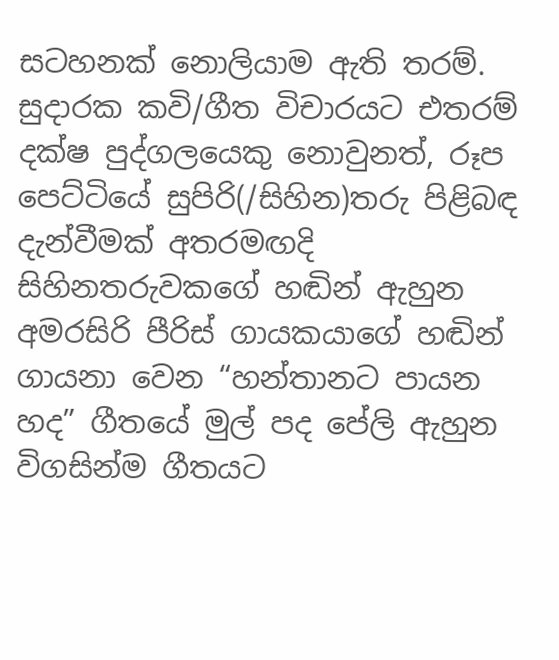සටහනක් නොලියාම ඇති තරම්. සුදාරක කවි/ගීත විචාරයට එතරම් දක්ෂ පුද්ගලයෙකු නොවුනත්, රූප පෙට්ටියේ සුපිරි(/සිහින)තරු පිළිබඳ දැන්වීමක් අතරමඟදි සිහිනතරුව‍ක‍ගේ හඬින් ඇහුන අමරසිරි පීරිස් ගායකයාගේ හඬින් ගායනා වෙන “හන්තානට පායන හද” ගීතයේ මුල් පද පේලි ඇහුන විගසින්ම ගීතයට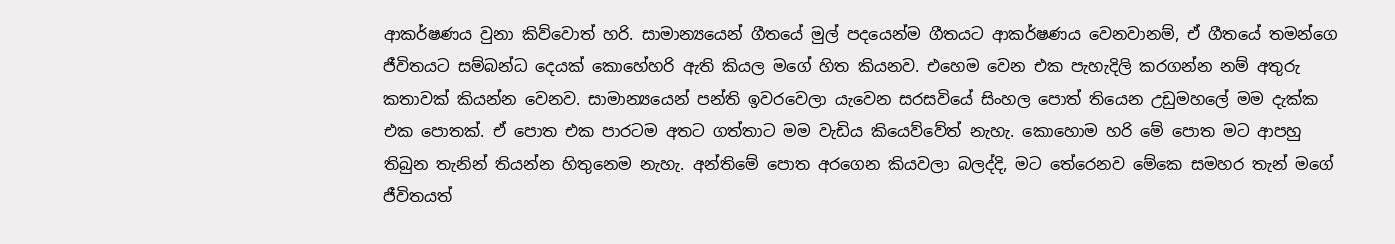ආකර්ෂණය වුනා කිව්වොත් හරි. සාමාන්‍යයෙන් ගීතයේ මුල් පදයෙන්ම ගීතයට ආකර්ෂණය වෙනවානම්, ඒ ගීතයේ තමන්ගෙ ජීවිතයට සම්බන්ධ දෙයක් කොහේහරි ඇති කියල මගේ හිත කියනව. එහෙම වෙන එක පැහැදිලි කරගන්න නම් අතුරු කතාවක් කියන්න වෙනව. සාමාන්‍යයෙන් පන්ති ඉවරවෙලා යැවෙන සරසවියේ සිංහල පොත් තියෙන උඩුමහලේ මම දැක්ක එක පොතක්. ඒ පොත එක පාරටම අතට ගත්තාට මම වැඩිය කියෙව්වේත් නැහැ. කොහොම හරි මේ පොත මට ආපහු තිබුන තැනින් තියන්න හිතුනෙම නැහැ. අන්තිමේ පොත අරගෙන කියවලා බලද්දි, මට තේරෙනව මේකෙ සමහර තැන් මගේ ජීවිතයත්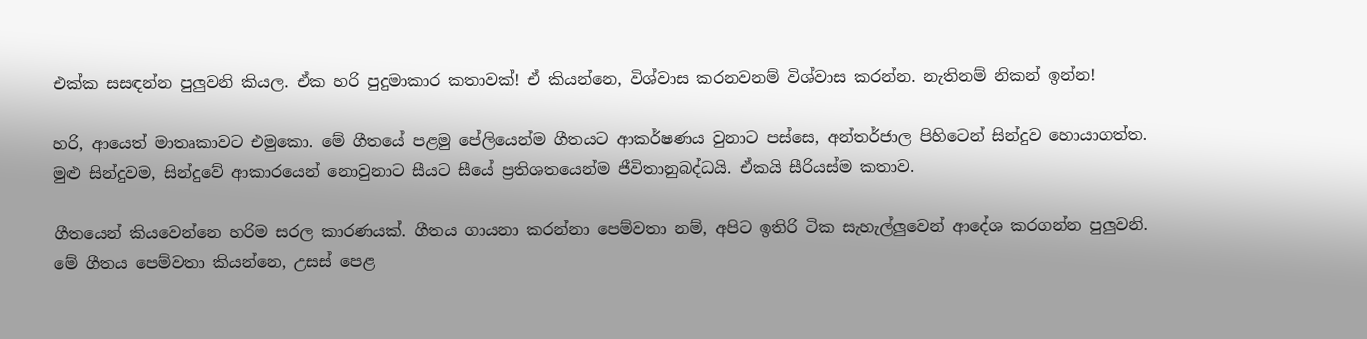එක්ක සසඳන්න පුලුවනි කියල. ඒක හරි පුදුමාකාර කතාවක්! ඒ කියන්නෙ, විශ්වාස කරනවනම් විශ්වාස කරන්න. නැතිනම් නිකන් ඉන්න!

හරි, ආයෙත් මාතෘකාවට එමුකො. මේ ගීතයේ පළමු ‍පේලියෙන්ම ගීතයට ආකර්ෂණය වුනාට පස්සෙ, අන්ත‍ර්ජාල පිහිටෙන් සින්දුව හොයාගත්ත. මුළු සින්දුවම, සින්දුවේ ආකාරයෙන් නොවුනාට සීයට සීයේ ප්‍රතිශතයෙන්ම ජීවිතානුබද්ධයි. ඒකයි සීරියස්ම කතාව.

ගීතයෙන් කි‍යවෙන්නෙ හරිම සරල කාරණයක්. ගීතය ගායනා කරන්නා පෙම්වතා නම්, අපිට ඉතිරි ටික සැහැල්ලුවෙන් ආදේශ කරගන්න පුලුවනි. මේ ගීතය පෙම්වතා කියන්නෙ, උසස් පෙළ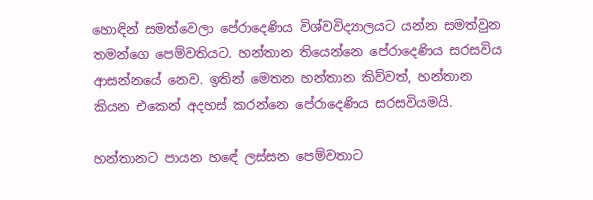හොඳින් සමත්වෙලා පේරාදෙණිය විශ්වවිද්‍යාලයට යන්න සමත්වුන තමන්ගෙ පෙම්වතියට. හන්තාන තියෙන්නෙ පේරාදෙණිය සරසවිය ආසන්නයේ නෙව. ඉතින් මෙතන හන්තාන කිව්වත්, හන්තාන කියන ‍එකෙන් අදහස් කරන්නෙ පේරාදෙණිය සරසවියමයි.

හන්තානට පායන හ‍‍ඳේ ලස්සන පෙම්වතාට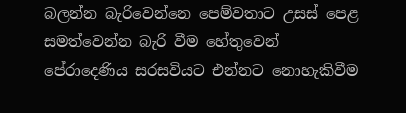බලන්න බැරිවෙන්නෙ පෙම්වතාට උසස් පෙළ සමත්වෙන්න බැරි ‍වීම හේතුවෙන් පේරාදෙණිය සරසවියට එන්නට නොහැකිවීම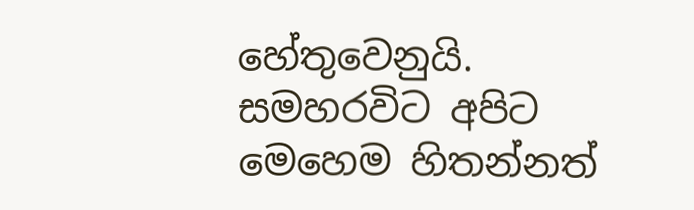හේතුවෙනුයි. සමහරවිට අපිට මෙහෙම හිතන්නත්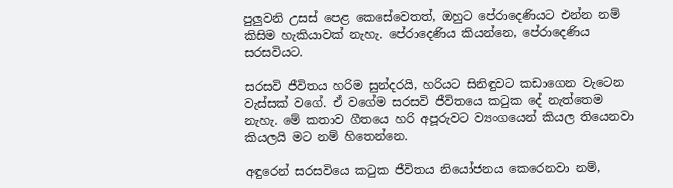පුලුවනි උසස් පෙළ කෙසේවෙතත්, ඔහුට පේරාදෙණියට එන්න නම් කිසිම හැකියාවක් නැහැ. පේරාදෙණිය කියන්නෙ, පේරාදෙණිය සරසවියට.

සරසවි ජීවිතය හරිම සුන්දරයි, හරියට සිනිඳුවට කඩාගෙන වැටෙන වැස්සක් වගේ. ඒ වගේම සරසවි ජීවිතයෙ කටුක දේ ‍නැත්තෙම නැහැ. මේ කතාව ගීතයෙ හරි අපූරුවට ව්‍යංගයෙන් කියල තියෙනවා කියලයි මට නම් හිතෙන්නෙ.

අඳුරෙන් සරසවියෙ කටුක ජීවිතය නියෝජනය කෙරෙනවා නම්,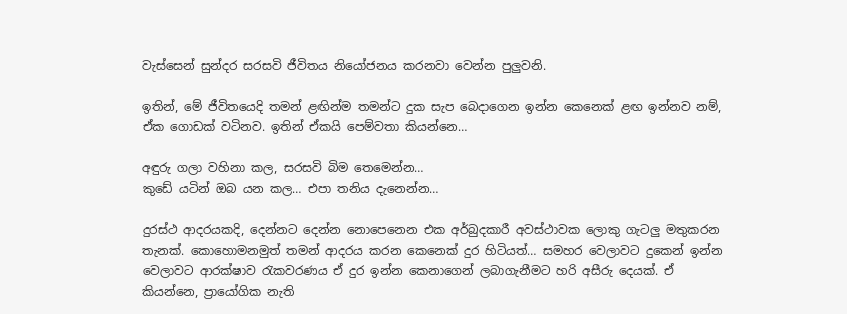වැස්සෙන් සුන්දර සරසවි ජීවිතය නියෝජනය කරනවා වෙන්න පුලුවනි.

ඉතින්, මේ ජීවිතයෙදි තමන් ළඟින්ම තමන්ට දුක සැප බෙදාගෙන ඉන්න කෙනෙක් ළඟ ඉන්නව නම්, ඒක ගොඩක් වටිනව. ඉතින් ‍ඒකයි පෙම්වතා කියන්නෙ…

අඳුරු ගලා වහිනා කල, සරසවි බිම තෙමෙන්න…
කුඩේ යටින් ඔබ යන කල… එපා තනිය දැනෙන්න…

දුරස්ථ ආදරයකදි, දෙන්නට දෙන්න නොපෙනෙන එක අර්බුදකාරී අවස්ථාවක ලොකු ගැටලු මතුකරන තැනක්. කොහොමනමුත් තමන් ආදරය කරන කෙනෙක් දුර හිටියත්… සමහර වෙලාවට දුකෙන් ඉන්න වෙලාවට ආරක්ෂාව රැකවරණය ඒ දුර ඉන්න කෙනාගෙන් ලබාගැනීමට හරි අසීරු දෙයක්. ඒ කියන්නෙ, ප්‍රායෝගික නැති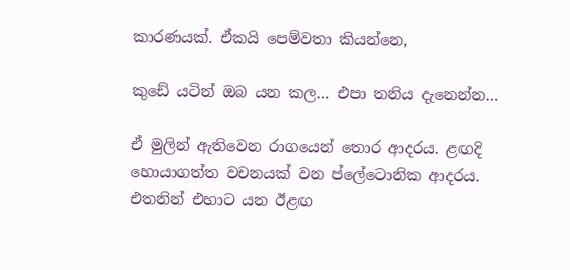කාරණයක්. ඒකයි පෙම්වතා කියන්නෙ,

කුඩේ යටින් ඔබ යන කල… එපා තනිය දැනෙන්න…

ඒ මුලින් ඇතිවෙන රාගයෙන් තොර ආදරය. ළඟදි හොයාගත්ත වචනයක් වන ප්ලේටොනික ආදරය. එතනින් එහාට යන ඊළඟ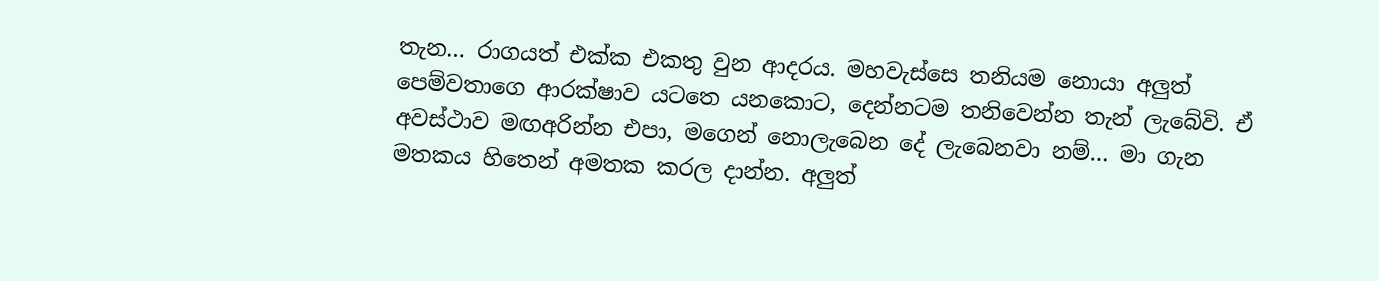තැන… රාගයත් එක්ක එකතු වුන ආදරය. මහවැස්සෙ තනියම ‍නොයා අලුත් පෙම්වතාගෙ ආරක්ෂාව යටතෙ ය‍‍නකොට, දෙන්නටම තනිවෙන්න තැන් ලැබේවි. ඒ අවස්ථාව මඟඅරින්න එපා, මගෙන් නොලැබෙන දේ ලැබෙනවා නම්… මා ගැන මතකය හිතෙන් අමතක කරල දාන්න. අලුත්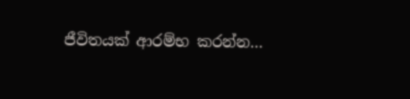ජීවිතයක් ආරම්භ කරන්න…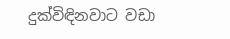දුක්විඳිනවාට වඩා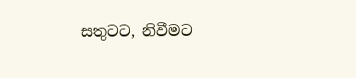සතුටට, නිවීමට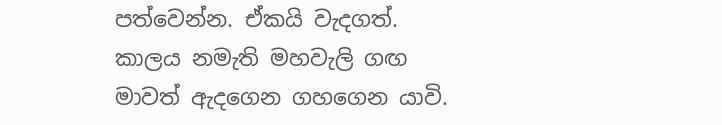පත්වෙන්න. ඒකයි වැදගත්. කාලය නමැති මහවැලි ගඟ මාවත් ඇදගෙන ගහගෙන යාවි.